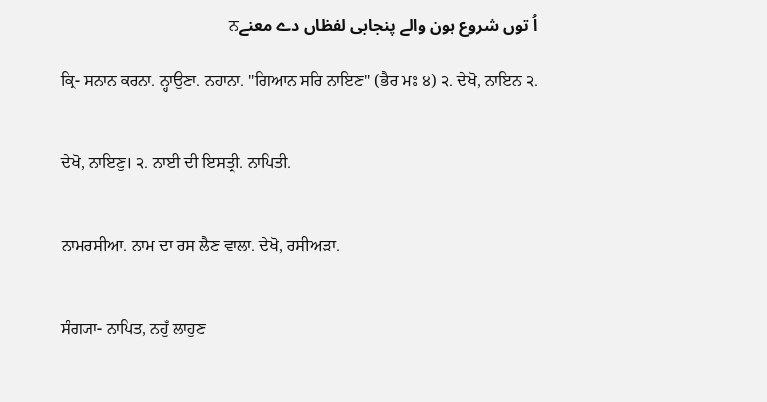اُ توں شروع ہون والے پنجابی لفظاں دے معنےਨ

ਕ੍ਰਿ- ਸਨਾਨ ਕਰਨਾ. ਨ੍ਹਾਉਣਾ. ਨਹਾਨਾ. "ਗਿਆਨ ਸਰਿ ਨਾਇਣ" (ਭੈਰ ਮਃ ੪) ੨. ਦੇਖੋ, ਨਾਇਨ ੨.


ਦੇਖੋ, ਨਾਇਣੁ। ੨. ਨਾਈ ਦੀ ਇਸਤ੍ਰੀ. ਨਾਪਿਤੀ.


ਨਾਮਰਸੀਆ. ਨਾਮ ਦਾ ਰਸ ਲੈਣ ਵਾਲਾ. ਦੇਖੋ, ਰਸੀਅੜਾ.


ਸੰਗ੍ਯਾ- ਨਾਪਿਤ, ਨਹੁਁ ਲਾਹੁਣ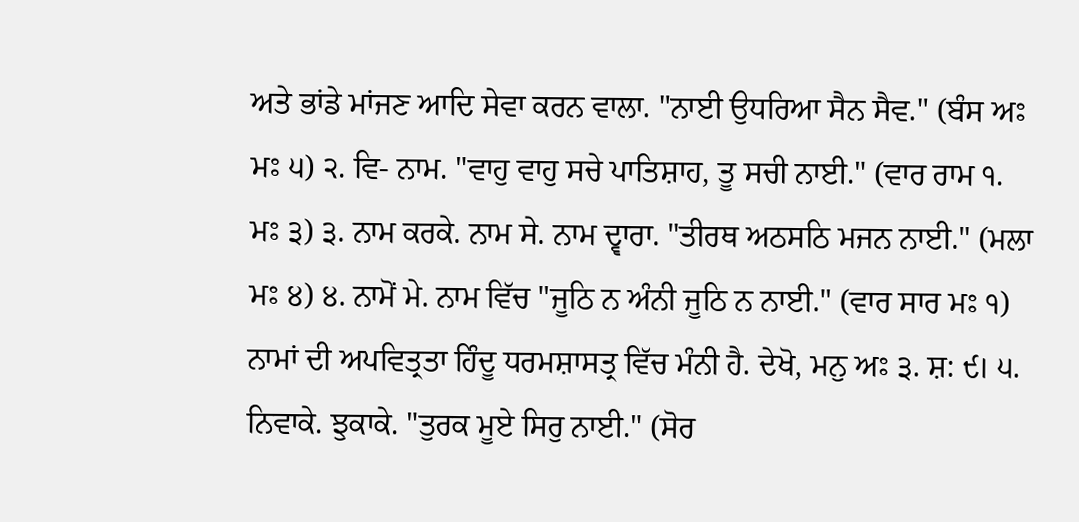ਅਤੇ ਭਾਂਡੇ ਮਾਂਜਣ ਆਦਿ ਸੇਵਾ ਕਰਨ ਵਾਲਾ. "ਨਾਈ ਉਧਰਿਆ ਸੈਨ ਸੈਵ." (ਬੰਸ ਅਃ ਮਃ ੫) ੨. ਵਿ- ਨਾਮ. "ਵਾਹੁ ਵਾਹੁ ਸਚੇ ਪਾਤਿਸ਼ਾਹ, ਤੂ ਸਚੀ ਨਾਈ." (ਵਾਰ ਰਾਮ ੧. ਮਃ ੩) ੩. ਨਾਮ ਕਰਕੇ. ਨਾਮ ਸੇ. ਨਾਮ ਦ੍ਵਾਰਾ. "ਤੀਰਥ ਅਠਸਠਿ ਮਜਨ ਨਾਈ." (ਮਲਾ ਮਃ ੪) ੪. ਨਾਮੋਂ ਮੇ. ਨਾਮ ਵਿੱਚ "ਜੂਠਿ ਨ ਅੰਨੀ ਜੂਠਿ ਨ ਨਾਈ." (ਵਾਰ ਸਾਰ ਮਃ ੧) ਨਾਮਾਂ ਦੀ ਅਪਵਿਤ੍ਰਤਾ ਹਿੰਦੂ ਧਰਮਸ਼ਾਸਤ੍ਰ ਵਿੱਚ ਮੰਨੀ ਹੈ. ਦੇਖੋ, ਮਨੁ ਅਃ ੩. ਸ਼: ੯। ੫. ਨਿਵਾਕੇ. ਝੁਕਾਕੇ. "ਤੁਰਕ ਮੂਏ ਸਿਰੁ ਨਾਈ." (ਸੋਰ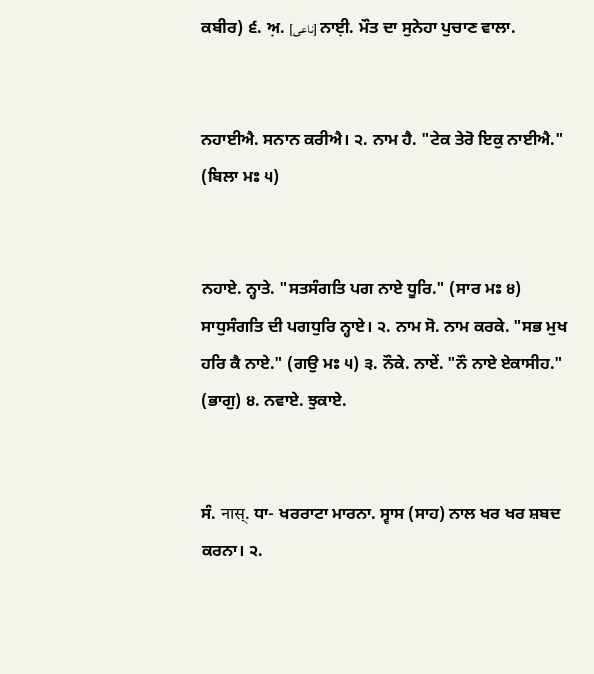ਕਬੀਰ) ੬. ਅ਼. [ناعی] ਨਾਈ਼. ਮੌਤ ਦਾ ਸੁਨੇਹਾ ਪੁਚਾਣ ਵਾਲਾ.


ਨਹਾਈਐ. ਸਨਾਨ ਕਰੀਐ। ੨. ਨਾਮ ਹੈ. "ਟੇਕ ਤੇਰੋ ਇਕੁ ਨਾਈਐ." (ਬਿਲਾ ਮਃ ੫)


ਨਹਾਏ. ਨ੍ਹਾਤੇ. "ਸਤਸੰਗਤਿ ਪਗ ਨਾਏ ਧੂਰਿ." (ਸਾਰ ਮਃ ੪) ਸਾਧੁਸੰਗਤਿ ਦੀ ਪਗਧੁਰਿ ਨ੍ਹਾਏ। ੨. ਨਾਮ ਸੋ. ਨਾਮ ਕਰਕੇ. "ਸਭ ਮੁਖ ਹਰਿ ਕੈ ਨਾਏ." (ਗਉ ਮਃ ੫) ੩. ਨੌਕੇ. ਨਾਏਂ. "ਨੌ ਨਾਏ ਏਕਾਸੀਹ." (ਭਾਗੁ) ੪. ਨਵਾਏ. ਝੁਕਾਏ.


ਸੰ. नास्. ਧਾ- ਖਰਰਾਟਾ ਮਾਰਨਾ. ਸ੍ਵਾਸ (ਸਾਹ) ਨਾਲ ਖਰ ਖਰ ਸ਼ਬਦ ਕਰਨਾ। ੨.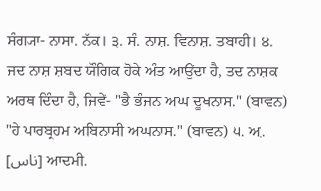ਸੰਗ੍ਯਾ- ਨਾਸਾ. ਨੱਕ। ੩. ਸੰ. ਨਾਸ਼. ਵਿਨਾਸ਼. ਤਬਾਹੀ। ੪. ਜਦ ਨਾਸ਼ ਸ਼ਬਦ ਯੌਗਿਕ ਹੋਕੇ ਅੰਤ ਆਉਂਦਾ ਹੈ, ਤਦ ਨਾਸ਼ਕ ਅਰਥ ਦਿੰਦਾ ਹੈ, ਜਿਵੇਂ- "ਭੈ ਭੰਜਨ ਅਘ ਦੂਖਨਾਸ." (ਬਾਵਨ) "ਹੇ ਪਾਰਬ੍ਰਹਮ ਅਬਿਨਾਸੀ ਅਘਨਾਸ." (ਬਾਵਨ) ੫. ਅ਼. [ناس] ਆਦਮੀ.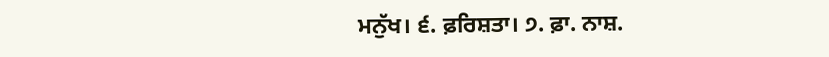ਮਨੁੱਖ। ੬. ਫ਼ਰਿਸ਼ਤਾ। ੭. ਫ਼ਾ. ਨਾਸ਼.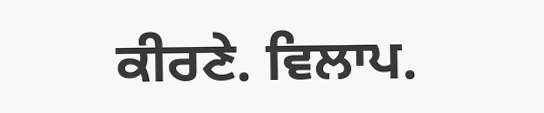ਕੀਰਣੇ. ਵਿਲਾਪ.